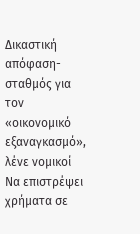Δικαστική απόφαση-σταθμός για τον «οικονομικό εξαναγκασμό», λένε νομικοί
Να επιστρέψει χρήματα σε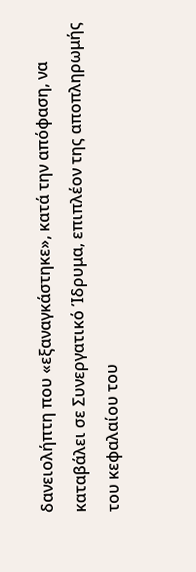δανειολήπτη που «εξαναγκάστηκε», κατά την απόφαση, να καταβάλει σε Συνεργατικό Ίδρυμα, επιπλέον της αποπληρωμής του κεφαλαίου του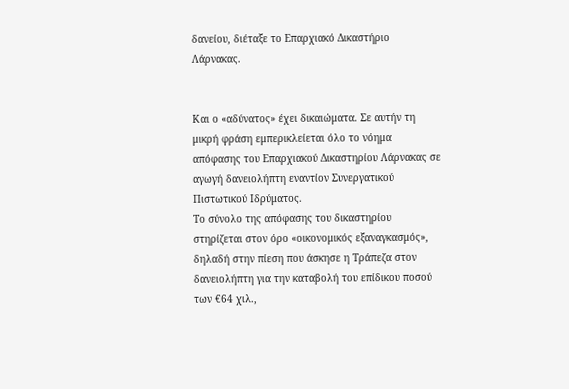δανείου, διέταξε το Επαρχιακό Δικαστήριο Λάρνακας.


Και ο «αδύνατος» έχει δικαιώματα. Σε αυτήν τη μικρή φράση εμπερικλείεται όλο το νόημα απόφασης του Επαρχιακού Δικαστηρίου Λάρνακας σε αγωγή δανειολήπτη εναντίον Συνεργατικού Πιστωτικού Ιδρύματος.
Το σύνολο της απόφασης του δικαστηρίου στηρίζεται στον όρο «οικονομικός εξαναγκασμός», δηλαδή στην πίεση που άσκησε η Τράπεζα στον δανειολήπτη για την καταβολή του επίδικου ποσού των €64 χιλ.,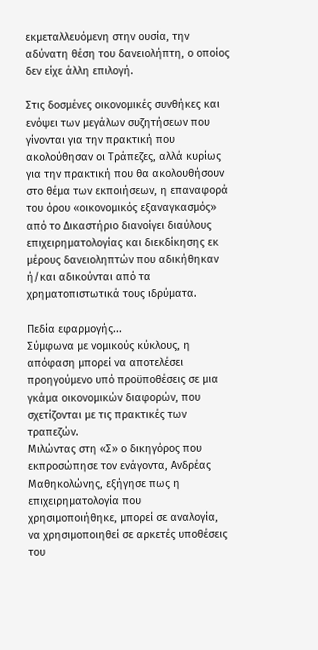εκμεταλλευόμενη στην ουσία, την αδύνατη θέση του δανειολήπτη, ο οποίος δεν είχε άλλη επιλογή.

Στις δοσμένες οικονομικές συνθήκες και ενόψει των μεγάλων συζητήσεων που γίνονται για την πρακτική που ακολούθησαν οι Τράπεζες, αλλά κυρίως για την πρακτική που θα ακολουθήσουν στο θέμα των εκποιήσεων, η επαναφορά του όρου «οικονομικός εξαναγκασμός» από το Δικαστήριο διανοίγει διαύλους επιχειρηματολογίας και διεκδίκησης εκ μέρους δανειοληπτών που αδικήθηκαν ή/και αδικούνται από τα χρηματοπιστωτικά τους ιδρύματα.

Πεδία εφαρμογής...
Σύμφωνα με νομικούς κύκλους, η απόφαση μπορεί να αποτελέσει προηγούμενο υπό προϋποθέσεις σε μια γκάμα οικονομικών διαφορών, που σχετίζονται με τις πρακτικές των τραπεζών.
Μιλώντας στη «Σ» ο δικηγόρος που εκπροσώπησε τον ενάγοντα, Ανδρέας Μαθηκολώνης, εξήγησε πως η επιχειρηματολογία που χρησιμοποιήθηκε, μπορεί σε αναλογία, να χρησιμοποιηθεί σε αρκετές υποθέσεις του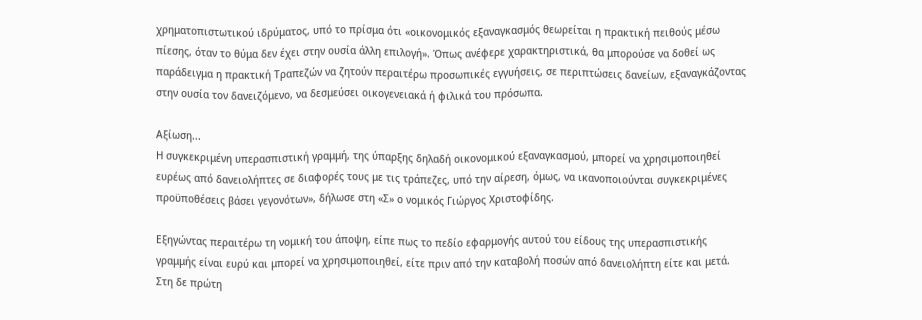χρηματοπιστωτικού ιδρύματος, υπό το πρίσμα ότι «οικονομικός εξαναγκασμός θεωρείται η πρακτική πειθούς μέσω πίεσης, όταν το θύμα δεν έχει στην ουσία άλλη επιλογή». Όπως ανέφερε χαρακτηριστικά, θα μπορούσε να δοθεί ως παράδειγμα η πρακτική Τραπεζών να ζητούν περαιτέρω προσωπικές εγγυήσεις, σε περιπτώσεις δανείων, εξαναγκάζοντας στην ουσία τον δανειζόμενο, να δεσμεύσει οικογενειακά ή φιλικά του πρόσωπα.

Αξίωση...
Η συγκεκριμένη υπερασπιστική γραμμή, της ύπαρξης δηλαδή οικονομικού εξαναγκασμού, μπορεί να χρησιμοποιηθεί ευρέως από δανειολήπτες σε διαφορές τους με τις τράπεζες, υπό την αίρεση, όμως, να ικανοποιούνται συγκεκριμένες προϋποθέσεις βάσει γεγονότων», δήλωσε στη «Σ» ο νομικός Γιώργος Χριστοφίδης.

Εξηγώντας περαιτέρω τη νομική του άποψη, είπε πως το πεδίο εφαρμογής αυτού του είδους της υπερασπιστικής γραμμής είναι ευρύ και μπορεί να χρησιμοποιηθεί, είτε πριν από την καταβολή ποσών από δανειολήπτη είτε και μετά. Στη δε πρώτη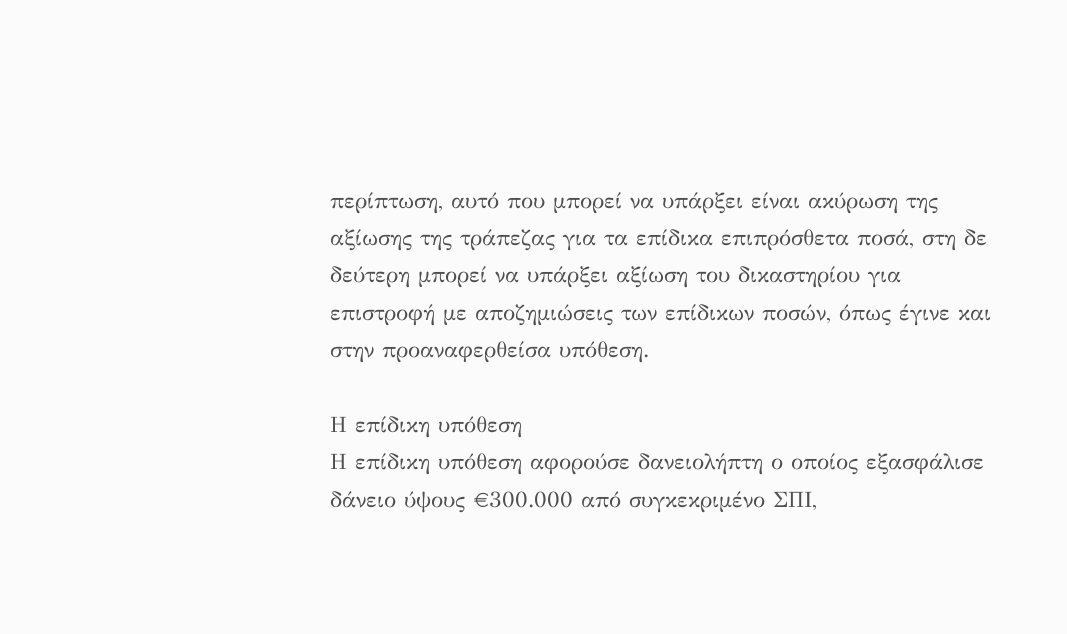περίπτωση, αυτό που μπορεί να υπάρξει είναι ακύρωση της αξίωσης της τράπεζας για τα επίδικα επιπρόσθετα ποσά, στη δε δεύτερη μπορεί να υπάρξει αξίωση του δικαστηρίου για επιστροφή με αποζημιώσεις των επίδικων ποσών, όπως έγινε και στην προαναφερθείσα υπόθεση.

Η επίδικη υπόθεση
Η επίδικη υπόθεση αφορούσε δανειολήπτη ο οποίος εξασφάλισε δάνειο ύψους €300.000 από συγκεκριμένο ΣΠΙ,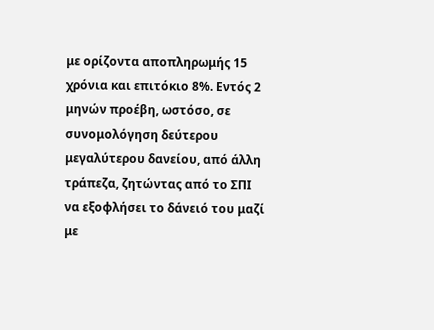με ορίζοντα αποπληρωμής 15 χρόνια και επιτόκιο 8%. Εντός 2 μηνών προέβη, ωστόσο, σε συνομολόγηση δεύτερου μεγαλύτερου δανείου, από άλλη τράπεζα, ζητώντας από το ΣΠΙ να εξοφλήσει το δάνειό του μαζί με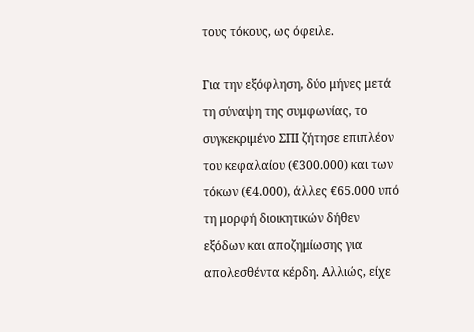τους τόκους, ως όφειλε.

Για την εξόφληση, δύο μήνες μετά τη σύναψη της συμφωνίας, το συγκεκριμένο ΣΠΙ ζήτησε επιπλέον του κεφαλαίου (€300.000) και των τόκων (€4.000), άλλες €65.000 υπό τη μορφή διοικητικών δήθεν εξόδων και αποζημίωσης για απολεσθέντα κέρδη. Αλλιώς, είχε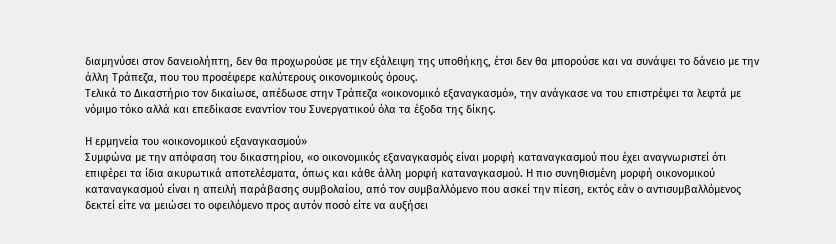διαμηνύσει στον δανειολήπτη, δεν θα προχωρούσε με την εξάλειψη της υποθήκης, έτσι δεν θα μπορούσε και να συνάψει το δάνειο με την άλλη Τράπεζα, που του προσέφερε καλύτερους οικονομικούς όρους.
Τελικά το Δικαστήριο τον δικαίωσε, απέδωσε στην Τράπεζα «οικονομικό εξαναγκασμό», την ανάγκασε να του επιστρέψει τα λεφτά με νόμιμο τόκο αλλά και επεδίκασε εναντίον του Συνεργατικού όλα τα έξοδα της δίκης.

Η ερμηνεία του «οικονομικού εξαναγκασμού»
Συμφώνα με την απόφαση του δικαστηρίου, «ο οικονομικός εξαναγκασμός είναι μορφή καταναγκασμού που έχει αναγνωριστεί ότι επιφέρει τα ίδια ακυρωτικά αποτελέσματα, όπως και κάθε άλλη μορφή καταναγκασμού. Η πιο συνηθισμένη μορφή οικονομικού καταναγκασμού είναι η απειλή παράβασης συμβολαίου, από τον συμβαλλόμενο που ασκεί την πίεση, εκτός εάν ο αντισυμβαλλόμενος δεκτεί είτε να μειώσει το οφειλόμενο προς αυτόν ποσό είτε να αυξήσει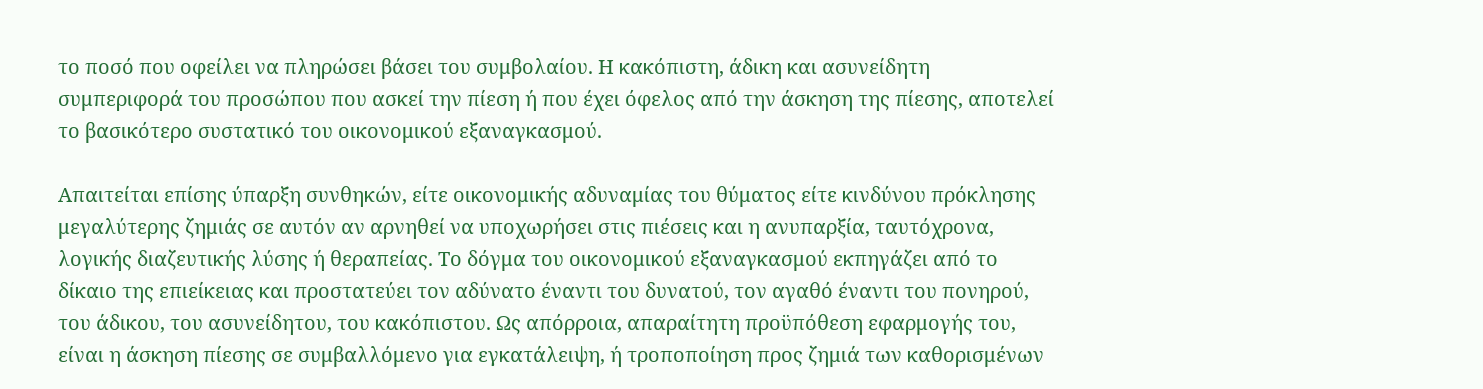το ποσό που οφείλει να πληρώσει βάσει του συμβολαίου. Η κακόπιστη, άδικη και ασυνείδητη συμπεριφορά του προσώπου που ασκεί την πίεση ή που έχει όφελος από την άσκηση της πίεσης, αποτελεί το βασικότερο συστατικό του οικονομικού εξαναγκασμού.

Απαιτείται επίσης ύπαρξη συνθηκών, είτε οικονομικής αδυναμίας του θύματος είτε κινδύνου πρόκλησης μεγαλύτερης ζημιάς σε αυτόν αν αρνηθεί να υποχωρήσει στις πιέσεις και η ανυπαρξία, ταυτόχρονα, λογικής διαζευτικής λύσης ή θεραπείας. Το δόγμα του οικονομικού εξαναγκασμού εκπηγάζει από το δίκαιο της επιείκειας και προστατεύει τον αδύνατο έναντι του δυνατού, τον αγαθό έναντι του πονηρού, του άδικου, του ασυνείδητου, του κακόπιστου. Ως απόρροια, απαραίτητη προϋπόθεση εφαρμογής του, είναι η άσκηση πίεσης σε συμβαλλόμενο για εγκατάλειψη, ή τροποποίηση προς ζημιά των καθορισμένων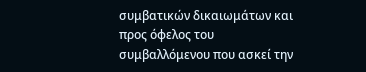συμβατικών δικαιωμάτων και προς όφελος του συμβαλλόμενου που ασκεί την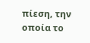πίεση, την οποία το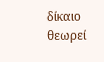δίκαιο θεωρεί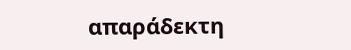απαράδεκτη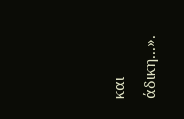και άδικη...».